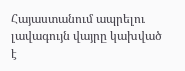Հայաստանում ապրելու լավագույն վայրը կախված է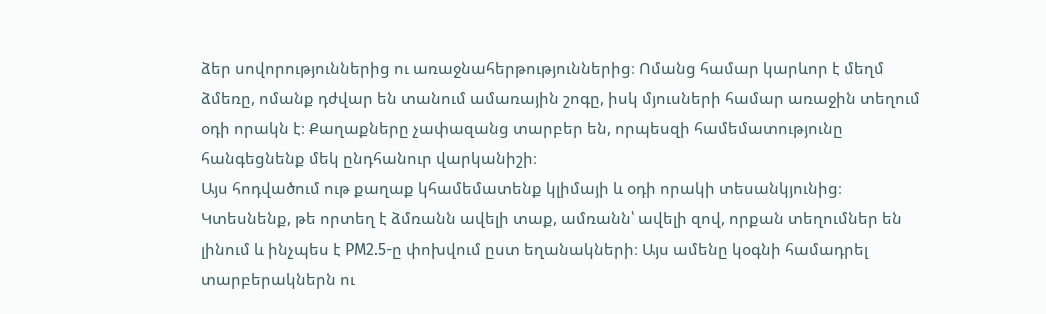ձեր սովորություններից ու առաջնահերթություններից։ Ոմանց համար կարևոր է մեղմ ձմեռը, ոմանք դժվար են տանում ամառային շոգը, իսկ մյուսների համար առաջին տեղում օդի որակն է։ Քաղաքները չափազանց տարբեր են, որպեսզի համեմատությունը հանգեցնենք մեկ ընդհանուր վարկանիշի։
Այս հոդվածում ութ քաղաք կհամեմատենք կլիմայի և օդի որակի տեսանկյունից։ Կտեսնենք, թե որտեղ է ձմռանն ավելի տաք, ամռանն՝ ավելի զով, որքան տեղումներ են լինում և ինչպես է PM2.5-ը փոխվում ըստ եղանակների։ Այս ամենը կօգնի համադրել տարբերակներն ու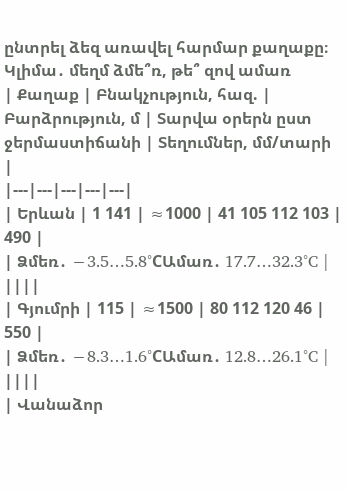ընտրել ձեզ առավել հարմար քաղաքը։
Կլիմա․ մեղմ ձմե՞ռ, թե՞ զով ամառ
| Քաղաք | Բնակչություն, հազ. | Բարձրություն, մ | Տարվա օրերն ըստ ջերմաստիճանի | Տեղումներ, մմ/տարի |
|---|---|---|---|---|
| Երևան | 1 141 | ≈1000 | 41 105 112 103 | 490 |
| Ձմեռ․ −3.5…5.8°CԱմառ․ 17.7…32.3°C | ||||
| Գյումրի | 115 | ≈1500 | 80 112 120 46 | 550 |
| Ձմեռ․ −8.3…1.6°CԱմառ․ 12.8…26.1°C | ||||
| Վանաձոր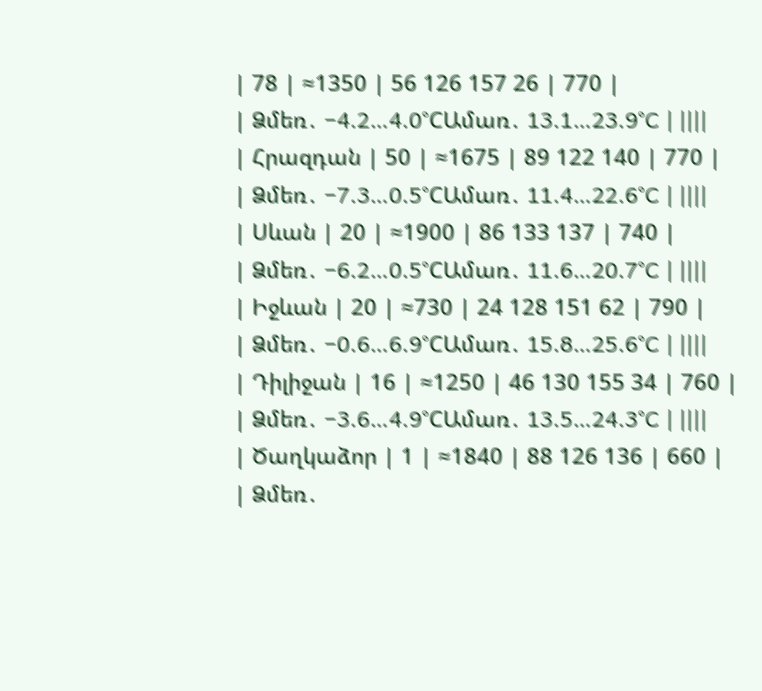| 78 | ≈1350 | 56 126 157 26 | 770 |
| Ձմեռ․ −4.2…4.0°CԱմառ․ 13.1…23.9°C | ||||
| Հրազդան | 50 | ≈1675 | 89 122 140 | 770 |
| Ձմեռ․ −7.3…0.5°CԱմառ․ 11.4…22.6°C | ||||
| Սևան | 20 | ≈1900 | 86 133 137 | 740 |
| Ձմեռ․ −6.2…0.5°CԱմառ․ 11.6…20.7°C | ||||
| Իջևան | 20 | ≈730 | 24 128 151 62 | 790 |
| Ձմեռ․ −0.6…6.9°CԱմառ․ 15.8…25.6°C | ||||
| Դիլիջան | 16 | ≈1250 | 46 130 155 34 | 760 |
| Ձմեռ․ −3.6…4.9°CԱմառ․ 13.5…24.3°C | ||||
| Ծաղկաձոր | 1 | ≈1840 | 88 126 136 | 660 |
| Ձմեռ․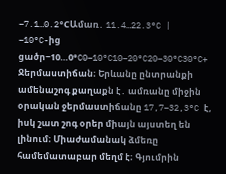−7.1…0.2°CԱմառ․ 11.4…22.3°C |
−10°C-ից ցածր−10…0°C0–10°C10–20°C20–30°C30°C+
Ջերմաստիճան։ Երևանը ընտրանքի ամենաշոգ քաղաքն է․ ամռանը միջին օրական ջերմաստիճանը 17,7–32,3°C է, իսկ շատ շոգ օրեր միայն այստեղ են լինում։ Միաժամանակ ձմեռը համեմատաբար մեղմ է։ Գյումրին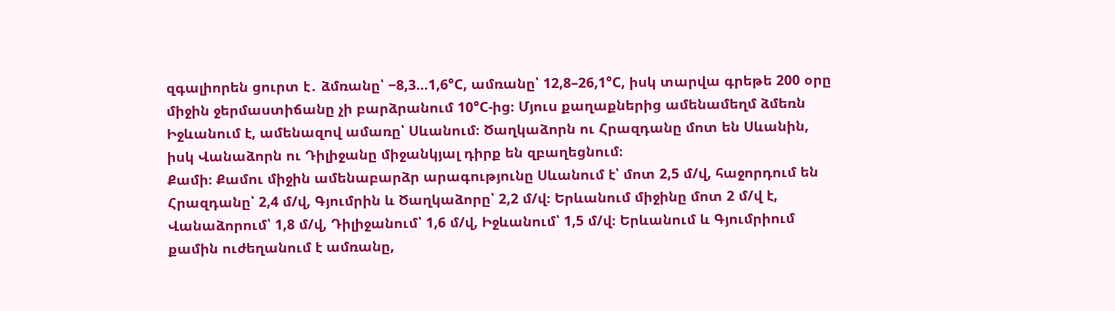զգալիորեն ցուրտ է․ ձմռանը՝ −8,3…1,6°C, ամռանը՝ 12,8–26,1°C, իսկ տարվա գրեթե 200 օրը միջին ջերմաստիճանը չի բարձրանում 10°C-ից։ Մյուս քաղաքներից ամենամեղմ ձմեռն Իջևանում է, ամենազով ամառը՝ Սևանում։ Ծաղկաձորն ու Հրազդանը մոտ են Սևանին, իսկ Վանաձորն ու Դիլիջանը միջանկյալ դիրք են զբաղեցնում։
Քամի։ Քամու միջին ամենաբարձր արագությունը Սևանում է՝ մոտ 2,5 մ/վ, հաջորդում են Հրազդանը՝ 2,4 մ/վ, Գյումրին և Ծաղկաձորը՝ 2,2 մ/վ։ Երևանում միջինը մոտ 2 մ/վ է, Վանաձորում՝ 1,8 մ/վ, Դիլիջանում՝ 1,6 մ/վ, Իջևանում՝ 1,5 մ/վ։ Երևանում և Գյումրիում քամին ուժեղանում է ամռանը,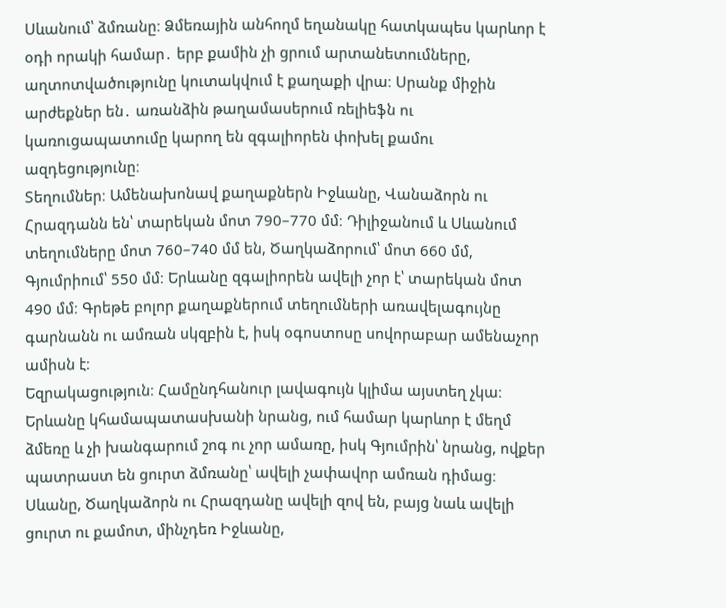Սևանում՝ ձմռանը։ Ձմեռային անհողմ եղանակը հատկապես կարևոր է օդի որակի համար․ երբ քամին չի ցրում արտանետումները, աղտոտվածությունը կուտակվում է քաղաքի վրա։ Սրանք միջին արժեքներ են․ առանձին թաղամասերում ռելիեֆն ու կառուցապատումը կարող են զգալիորեն փոխել քամու ազդեցությունը։
Տեղումներ։ Ամենախոնավ քաղաքներն Իջևանը, Վանաձորն ու Հրազդանն են՝ տարեկան մոտ 790–770 մմ։ Դիլիջանում և Սևանում տեղումները մոտ 760–740 մմ են, Ծաղկաձորում՝ մոտ 660 մմ, Գյումրիում՝ 550 մմ։ Երևանը զգալիորեն ավելի չոր է՝ տարեկան մոտ 490 մմ։ Գրեթե բոլոր քաղաքներում տեղումների առավելագույնը գարնանն ու ամռան սկզբին է, իսկ օգոստոսը սովորաբար ամենաչոր ամիսն է։
Եզրակացություն։ Համընդհանուր լավագույն կլիմա այստեղ չկա։ Երևանը կհամապատասխանի նրանց, ում համար կարևոր է մեղմ ձմեռը և չի խանգարում շոգ ու չոր ամառը, իսկ Գյումրին՝ նրանց, ովքեր պատրաստ են ցուրտ ձմռանը՝ ավելի չափավոր ամռան դիմաց։ Սևանը, Ծաղկաձորն ու Հրազդանը ավելի զով են, բայց նաև ավելի ցուրտ ու քամոտ, մինչդեռ Իջևանը,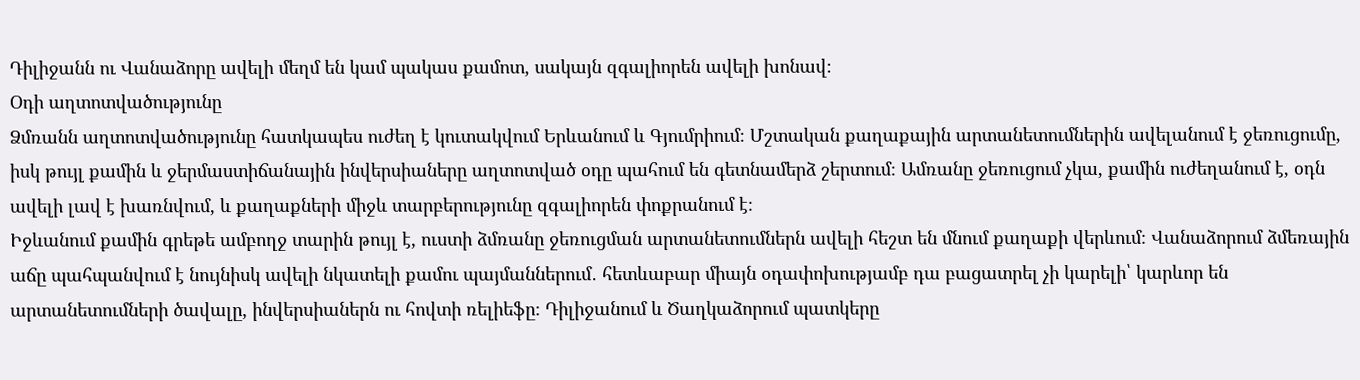Դիլիջանն ու Վանաձորը ավելի մեղմ են կամ պակաս քամոտ, սակայն զգալիորեն ավելի խոնավ։
Օդի աղտոտվածությունը
Ձմռանն աղտոտվածությունը հատկապես ուժեղ է կուտակվում Երևանում և Գյումրիում։ Մշտական քաղաքային արտանետումներին ավելանում է ջեռուցումը, իսկ թույլ քամին և ջերմաստիճանային ինվերսիաները աղտոտված օդը պահում են գետնամերձ շերտում։ Ամռանը ջեռուցում չկա, քամին ուժեղանում է, օդն ավելի լավ է խառնվում, և քաղաքների միջև տարբերությունը զգալիորեն փոքրանում է։
Իջևանում քամին գրեթե ամբողջ տարին թույլ է, ուստի ձմռանը ջեռուցման արտանետումներն ավելի հեշտ են մնում քաղաքի վերևում։ Վանաձորում ձմեռային աճը պահպանվում է նույնիսկ ավելի նկատելի քամու պայմաններում․ հետևաբար միայն օդափոխությամբ դա բացատրել չի կարելի՝ կարևոր են արտանետումների ծավալը, ինվերսիաներն ու հովտի ռելիեֆը։ Դիլիջանում և Ծաղկաձորում պատկերը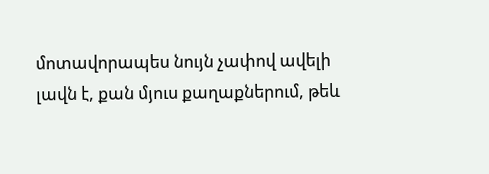մոտավորապես նույն չափով ավելի լավն է, քան մյուս քաղաքներում, թեև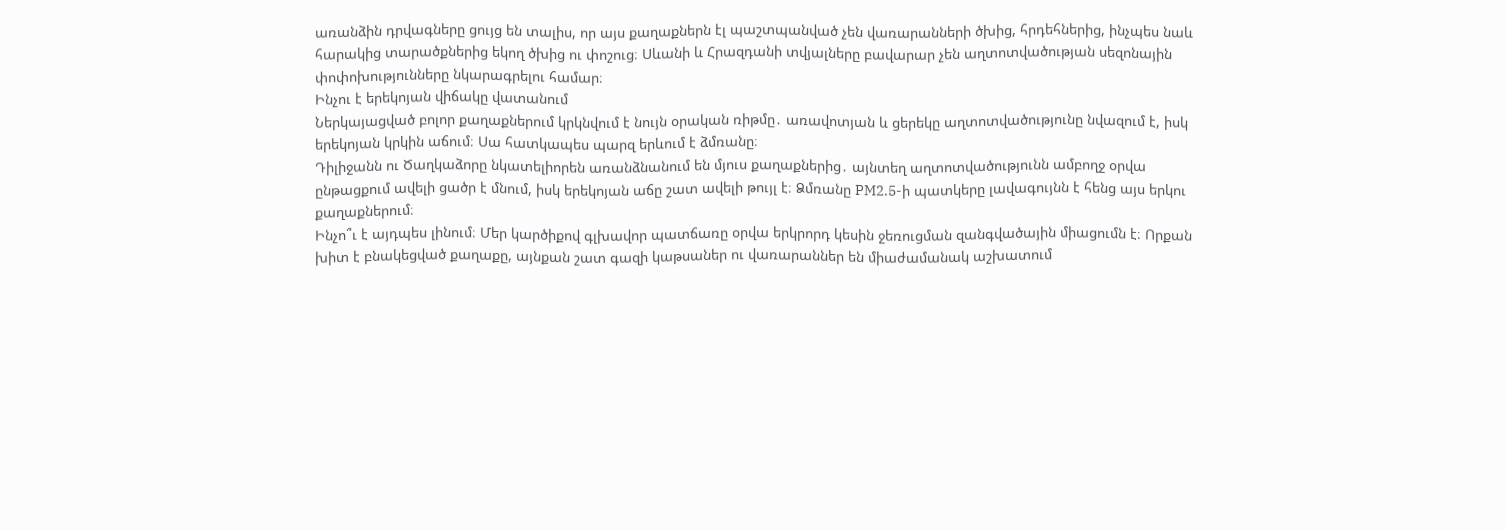առանձին դրվագները ցույց են տալիս, որ այս քաղաքներն էլ պաշտպանված չեն վառարանների ծխից, հրդեհներից, ինչպես նաև հարակից տարածքներից եկող ծխից ու փոշուց։ Սևանի և Հրազդանի տվյալները բավարար չեն աղտոտվածության սեզոնային փոփոխությունները նկարագրելու համար։
Ինչու է երեկոյան վիճակը վատանում
Ներկայացված բոլոր քաղաքներում կրկնվում է նույն օրական ռիթմը․ առավոտյան և ցերեկը աղտոտվածությունը նվազում է, իսկ երեկոյան կրկին աճում։ Սա հատկապես պարզ երևում է ձմռանը։
Դիլիջանն ու Ծաղկաձորը նկատելիորեն առանձնանում են մյուս քաղաքներից․ այնտեղ աղտոտվածությունն ամբողջ օրվա ընթացքում ավելի ցածր է մնում, իսկ երեկոյան աճը շատ ավելի թույլ է։ Ձմռանը PM2.5-ի պատկերը լավագույնն է հենց այս երկու քաղաքներում։
Ինչո՞ւ է այդպես լինում։ Մեր կարծիքով գլխավոր պատճառը օրվա երկրորդ կեսին ջեռուցման զանգվածային միացումն է։ Որքան խիտ է բնակեցված քաղաքը, այնքան շատ գազի կաթսաներ ու վառարաններ են միաժամանակ աշխատում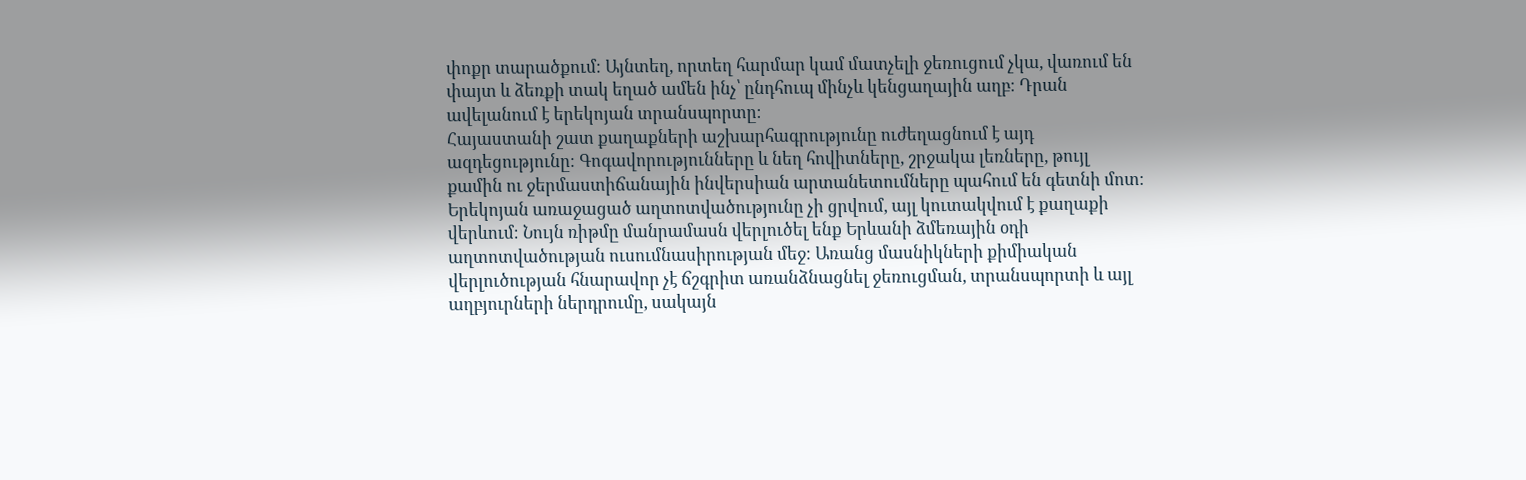փոքր տարածքում։ Այնտեղ, որտեղ հարմար կամ մատչելի ջեռուցում չկա, վառում են փայտ և ձեռքի տակ եղած ամեն ինչ՝ ընդհուպ մինչև կենցաղային աղբ։ Դրան ավելանում է երեկոյան տրանսպորտը։
Հայաստանի շատ քաղաքների աշխարհագրությունը ուժեղացնում է այդ ազդեցությունը։ Գոգավորությունները և նեղ հովիտները, շրջակա լեռները, թույլ քամին ու ջերմաստիճանային ինվերսիան արտանետումները պահում են գետնի մոտ։ Երեկոյան առաջացած աղտոտվածությունը չի ցրվում, այլ կուտակվում է քաղաքի վերևում։ Նույն ռիթմը մանրամասն վերլուծել ենք Երևանի ձմեռային օդի աղտոտվածության ուսումնասիրության մեջ։ Առանց մասնիկների քիմիական վերլուծության հնարավոր չէ ճշգրիտ առանձնացնել ջեռուցման, տրանսպորտի և այլ աղբյուրների ներդրումը, սակայն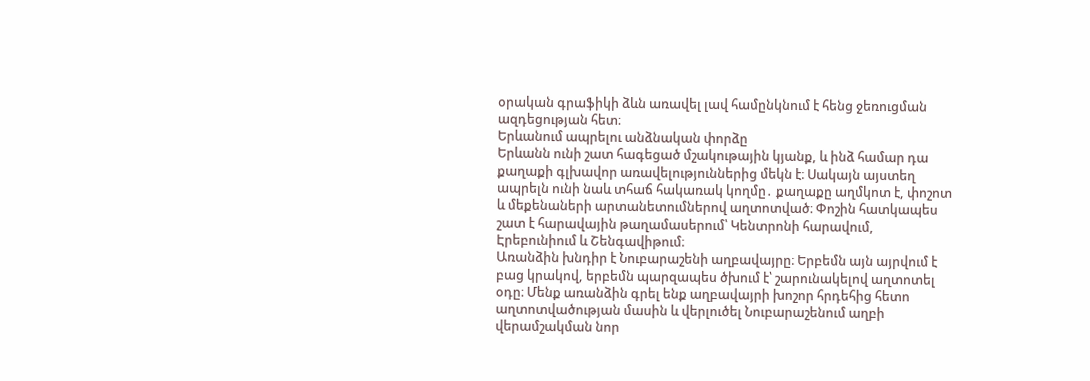օրական գրաֆիկի ձևն առավել լավ համընկնում է հենց ջեռուցման ազդեցության հետ։
Երևանում ապրելու անձնական փորձը
Երևանն ունի շատ հագեցած մշակութային կյանք, և ինձ համար դա քաղաքի գլխավոր առավելություններից մեկն է։ Սակայն այստեղ ապրելն ունի նաև տհաճ հակառակ կողմը․ քաղաքը աղմկոտ է, փոշոտ և մեքենաների արտանետումներով աղտոտված։ Փոշին հատկապես շատ է հարավային թաղամասերում՝ Կենտրոնի հարավում, Էրեբունիում և Շենգավիթում։
Առանձին խնդիր է Նուբարաշենի աղբավայրը։ Երբեմն այն այրվում է բաց կրակով, երբեմն պարզապես ծխում է՝ շարունակելով աղտոտել օդը։ Մենք առանձին գրել ենք աղբավայրի խոշոր հրդեհից հետո աղտոտվածության մասին և վերլուծել Նուբարաշենում աղբի վերամշակման նոր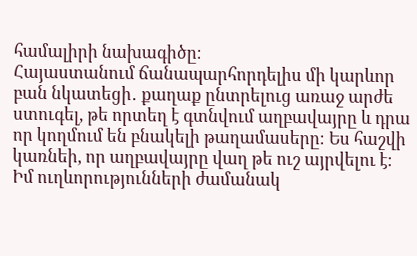համալիրի նախագիծը։
Հայաստանում ճանապարհորդելիս մի կարևոր բան նկատեցի․ քաղաք ընտրելուց առաջ արժե ստուգել, թե որտեղ է գտնվում աղբավայրը և դրա որ կողմում են բնակելի թաղամասերը։ Ես հաշվի կառնեի, որ աղբավայրը վաղ թե ուշ այրվելու է։ Իմ ուղևորությունների ժամանակ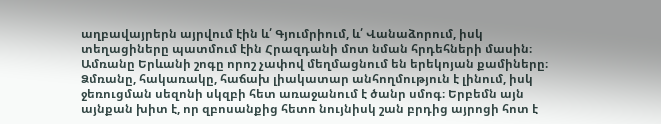աղբավայրերն այրվում էին և՛ Գյումրիում, և՛ Վանաձորում, իսկ տեղացիները պատմում էին Հրազդանի մոտ նման հրդեհների մասին։
Ամռանը Երևանի շոգը որոշ չափով մեղմացնում են երեկոյան քամիները։ Ձմռանը, հակառակը, հաճախ լիակատար անհողմություն է լինում, իսկ ջեռուցման սեզոնի սկզբի հետ առաջանում է ծանր սմոգ։ Երբեմն այն այնքան խիտ է, որ զբոսանքից հետո նույնիսկ շան բրդից այրոցի հոտ է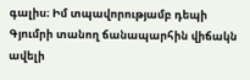գալիս։ Իմ տպավորությամբ դեպի Գյումրի տանող ճանապարհին վիճակն ավելի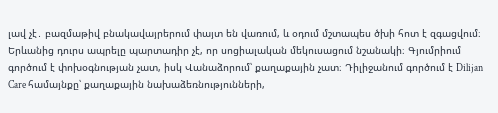լավ չէ․ բազմաթիվ բնակավայրերում փայտ են վառում, և օդում մշտապես ծխի հոտ է զգացվում։
Երևանից դուրս ապրելը պարտադիր չէ, որ սոցիալական մեկուսացում նշանակի։ Գյումրիում գործում է փոխօգնության չատ, իսկ Վանաձորում՝ քաղաքային չատ։ Դիլիջանում գործում է Dilijan Care համայնքը՝ քաղաքային նախաձեռնությունների,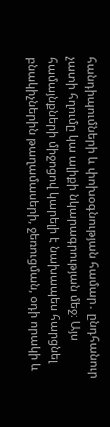հանդիպումների և փոխօգնության համար․ ընդհանուր չատի հղումը կա ալիքի նկարագրության մեջ։ Այս համայնքների միջոցով կարելի է նախապես հարցնել բնակիչներին թաղամասերի, ջեռուցման, օդի որակի և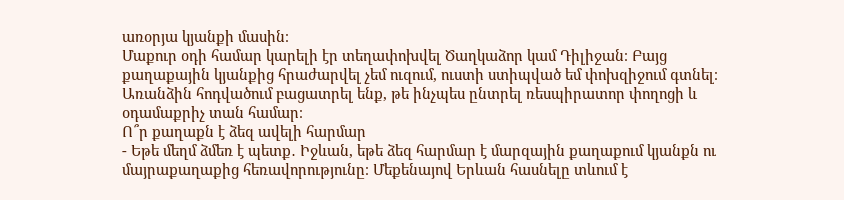առօրյա կյանքի մասին։
Մաքուր օդի համար կարելի էր տեղափոխվել Ծաղկաձոր կամ Դիլիջան։ Բայց քաղաքային կյանքից հրաժարվել չեմ ուզում, ուստի ստիպված եմ փոխզիջում գտնել։ Առանձին հոդվածում բացատրել ենք, թե ինչպես ընտրել ռեսպիրատոր փողոցի և օդամաքրիչ տան համար։
Ո՞ր քաղաքն է ձեզ ավելի հարմար
- Եթե մեղմ ձմեռ է պետք․ Իջևան, եթե ձեզ հարմար է մարզային քաղաքում կյանքն ու մայրաքաղաքից հեռավորությունը։ Մեքենայով Երևան հասնելը տևում է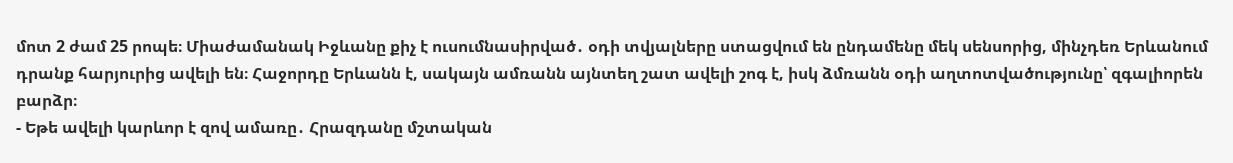մոտ 2 ժամ 25 րոպե։ Միաժամանակ Իջևանը քիչ է ուսումնասիրված․ օդի տվյալները ստացվում են ընդամենը մեկ սենսորից, մինչդեռ Երևանում դրանք հարյուրից ավելի են։ Հաջորդը Երևանն է, սակայն ամռանն այնտեղ շատ ավելի շոգ է, իսկ ձմռանն օդի աղտոտվածությունը՝ զգալիորեն բարձր։
- Եթե ավելի կարևոր է զով ամառը․ Հրազդանը մշտական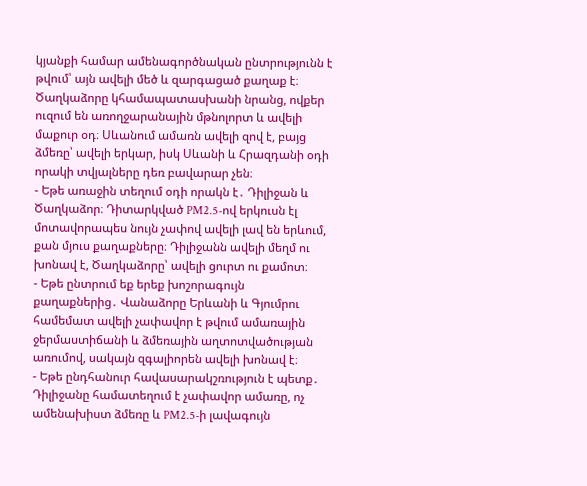կյանքի համար ամենագործնական ընտրությունն է թվում՝ այն ավելի մեծ և զարգացած քաղաք է։ Ծաղկաձորը կհամապատասխանի նրանց, ովքեր ուզում են առողջարանային մթնոլորտ և ավելի մաքուր օդ։ Սևանում ամառն ավելի զով է, բայց ձմեռը՝ ավելի երկար, իսկ Սևանի և Հրազդանի օդի որակի տվյալները դեռ բավարար չեն։
- Եթե առաջին տեղում օդի որակն է․ Դիլիջան և Ծաղկաձոր։ Դիտարկված PM2.5-ով երկուսն էլ մոտավորապես նույն չափով ավելի լավ են երևում, քան մյուս քաղաքները։ Դիլիջանն ավելի մեղմ ու խոնավ է, Ծաղկաձորը՝ ավելի ցուրտ ու քամոտ։
- Եթե ընտրում եք երեք խոշորագույն քաղաքներից․ Վանաձորը Երևանի և Գյումրու համեմատ ավելի չափավոր է թվում ամառային ջերմաստիճանի և ձմեռային աղտոտվածության առումով, սակայն զգալիորեն ավելի խոնավ է։
- Եթե ընդհանուր հավասարակշռություն է պետք․ Դիլիջանը համատեղում է չափավոր ամառը, ոչ ամենախիստ ձմեռը և PM2.5-ի լավագույն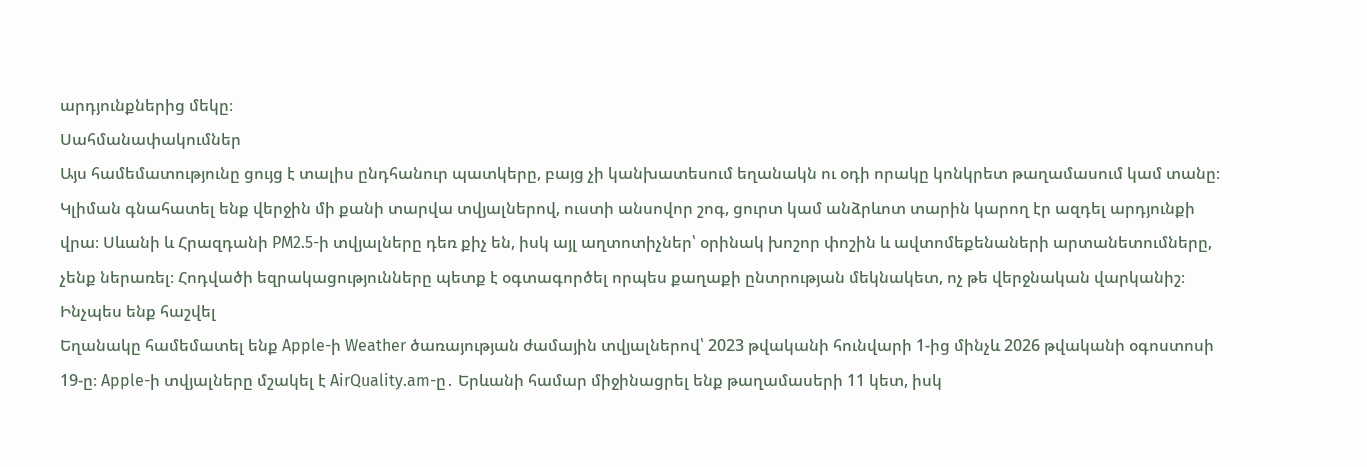արդյունքներից մեկը։
Սահմանափակումներ
Այս համեմատությունը ցույց է տալիս ընդհանուր պատկերը, բայց չի կանխատեսում եղանակն ու օդի որակը կոնկրետ թաղամասում կամ տանը։ Կլիման գնահատել ենք վերջին մի քանի տարվա տվյալներով, ուստի անսովոր շոգ, ցուրտ կամ անձրևոտ տարին կարող էր ազդել արդյունքի վրա։ Սևանի և Հրազդանի PM2.5-ի տվյալները դեռ քիչ են, իսկ այլ աղտոտիչներ՝ օրինակ խոշոր փոշին և ավտոմեքենաների արտանետումները, չենք ներառել։ Հոդվածի եզրակացությունները պետք է օգտագործել որպես քաղաքի ընտրության մեկնակետ, ոչ թե վերջնական վարկանիշ։
Ինչպես ենք հաշվել
Եղանակը համեմատել ենք Apple-ի Weather ծառայության ժամային տվյալներով՝ 2023 թվականի հունվարի 1-ից մինչև 2026 թվականի օգոստոսի 19-ը։ Apple-ի տվյալները մշակել է AirQuality.am-ը․ Երևանի համար միջինացրել ենք թաղամասերի 11 կետ, իսկ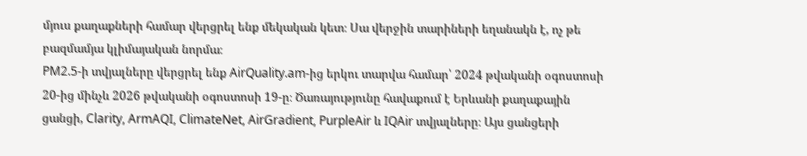մյուս քաղաքների համար վերցրել ենք մեկական կետ։ Սա վերջին տարիների եղանակն է, ոչ թե բազմամյա կլիմայական նորմա։
PM2.5-ի տվյալները վերցրել ենք AirQuality.am-ից երկու տարվա համար՝ 2024 թվականի օգոստոսի 20-ից մինչև 2026 թվականի օգոստոսի 19-ը։ Ծառայությունը հավաքում է Երևանի քաղաքային ցանցի, Clarity, ArmAQI, ClimateNet, AirGradient, PurpleAir և IQAir տվյալները։ Այս ցանցերի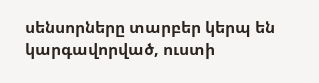սենսորները տարբեր կերպ են կարգավորված, ուստի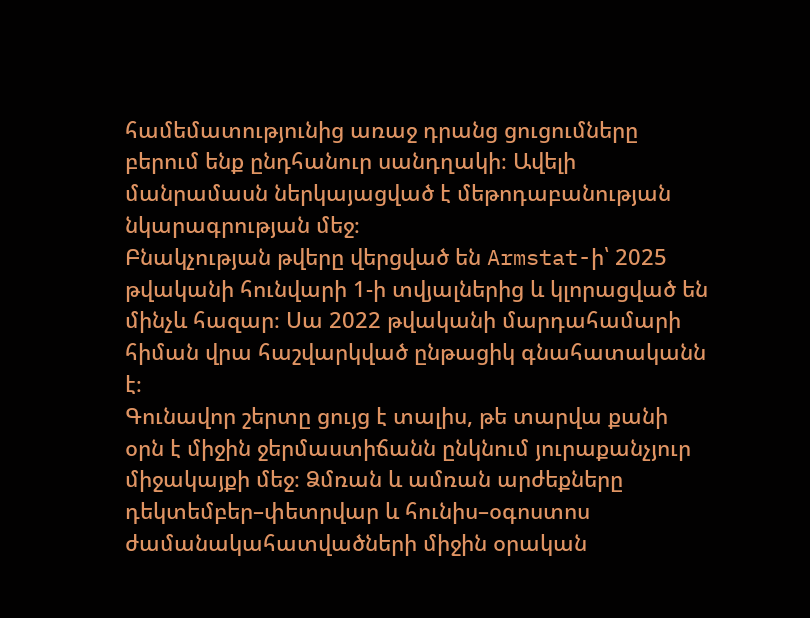համեմատությունից առաջ դրանց ցուցումները բերում ենք ընդհանուր սանդղակի։ Ավելի մանրամասն ներկայացված է մեթոդաբանության նկարագրության մեջ։
Բնակչության թվերը վերցված են Armstat-ի՝ 2025 թվականի հունվարի 1-ի տվյալներից և կլորացված են մինչև հազար։ Սա 2022 թվականի մարդահամարի հիման վրա հաշվարկված ընթացիկ գնահատականն է։
Գունավոր շերտը ցույց է տալիս, թե տարվա քանի օրն է միջին ջերմաստիճանն ընկնում յուրաքանչյուր միջակայքի մեջ։ Ձմռան և ամռան արժեքները դեկտեմբեր–փետրվար և հունիս–օգոստոս ժամանակահատվածների միջին օրական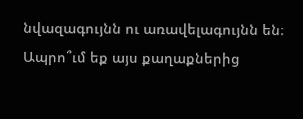նվազագույնն ու առավելագույնն են։
Ապրո՞ւմ եք այս քաղաքներից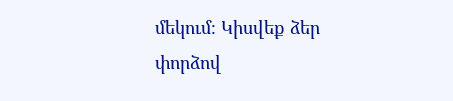մեկում։ Կիսվեք ձեր փորձով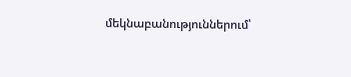մեկնաբանություններում՝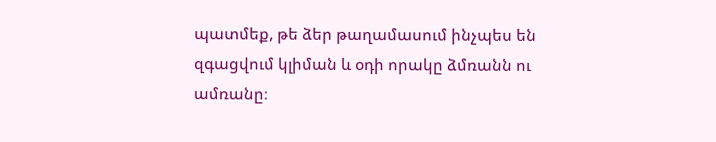պատմեք, թե ձեր թաղամասում ինչպես են զգացվում կլիման և օդի որակը ձմռանն ու ամռանը։